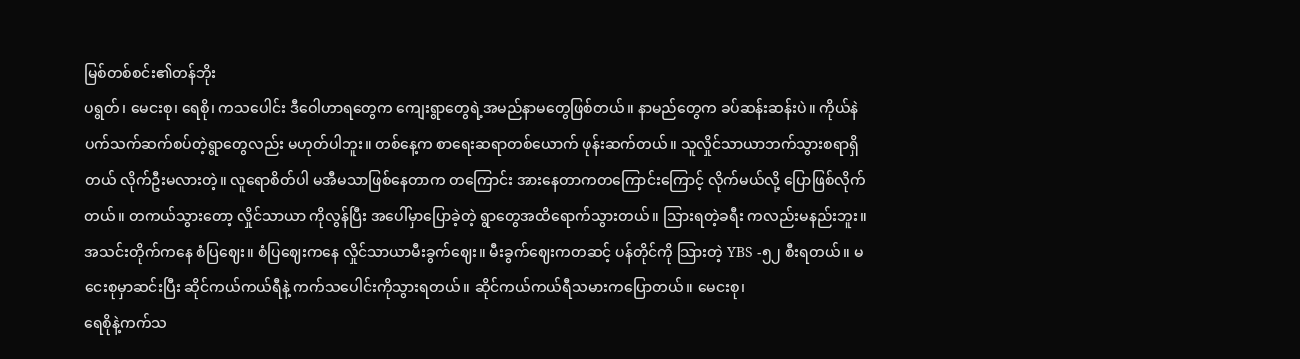မြစ်တစ်စင်း၏တန်ဘိုး
ပရွတ်၊ မေငးစု၊ ရေစို၊ ကသပေါင်း ဒီဝေါဟာရတွေက ကျေးရွာတွေရဲ့အမည်နာမတွေဖြစ်တယ်။ နာမည်တွေက ခပ်ဆန်းဆန်းပဲ။ ကိုယ်နဲပက်သက်ဆက်စပ်တဲ့ရွာတွေလည်း မဟုတ်ပါဘူး။ တစ်နေ့က စာရေးဆရာတစ်ယောက် ဖုန်းဆက်တယ်။ သူလှိုင်သာယာဘက်သွားစရာရှိတယ် လိုက်ဦးမလားတဲ့။ လူရောစိတ်ပါ မအီမသာဖြစ်နေတာက တကြောင်း အားနေတာကတကြောင်းကြောင့် လိုက်မယ်လို့ ပြောဖြစ်လိုက်တယ်။ တကယ်သွားတော့ လှိုင်သာယာ ကိုလွန်ပြီး အပေါ်မှာပြောခဲ့တဲ့ ရွာတွေအထိရောက်သွားတယ်။ သြားရတဲ့ခရီး ကလည်းမနည်းဘူး။ အသင်းတိုက်ကနေ စံပြဈေး။ စံပြဈေးကနေ လှိုင်သာယာမီးခွက်ဈေး။ မီးခွက်ဈေးကတဆင့် ပန်တိုင်ကို သြားတဲ့ YBS -၅၂ စီးရတယ်။ မငေးစုမှာဆင်းပြီး ဆိုင်ကယ်ကယ်ရီနဲ့ ကက်သပေါင်းကိုသွားရတယ်။ ဆိုင်ကယ်ကယ်ရီသမားကပြောတယ်။ မေငးစု၊
ရေစိုနဲ့ကက်သ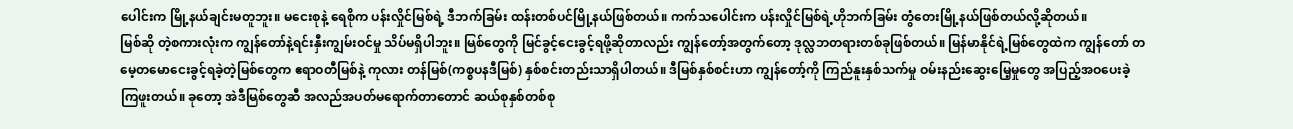ပေါင်းက မြို့နယ်ချင်းမတူဘူး။ မငေးစုနဲ့ ရေစိုက ပန်းလှိုင်မြစ်ရဲ့ ဒီဘက်ခြမ်း ထန်းတစ်ပင်မြို့နယ်ဖြစ်တယ်။ ကက်သပေါင်းက ပန်းလှိုင်မြစ်ရဲ့ဟိုဘက်ခြမ်း တွံတေးမြို့နယ်ဖြစ်တယ်လို့ဆိုတယ်။
မြစ်ဆို တဲ့စကားလုံးက ကျွန်တော်နဲ့ရင်းနှီးကျွမ်းဝင်မှု သိပ်မရှိပါဘူး။ မြစ်တွေကို မြင်ခွင့်ငေးခွင့်ရဖို့ဆိုတာလည်း ကျွန်တော့်အတွက်တော့ ဒုလ္လဘတရားတစ်ခုဖြစ်တယ်။ မြန်မာနိုင်ရဲ့မြစ်တွေထဲက ကျွန်တော် တမေ့တမောငေးခွင့်ရခဲ့တဲ့မြစ်တွေက ဧရာဝတီမြစ်နဲ့ ကုလား တန်မြစ်(ကစ္စပနဒီမြစ်) နှစ်စင်းတည်းသာရှိပါတယ်။ ဒီမြစ်နှစ်စင်းဟာ ကျွန်တော့်ကို ကြည်နူးနှစ်သက်မှု ဝမ်းနည်းဆွေးမြေ့မှုတွေ အပြည့်အဝပေးခဲ့ကြဖူးတယ်။ ခုတော့ အဲဒီမြစ်တွေဆီ အလည်အပတ်မရောက်တာတောင် ဆယ်စုနှစ်တစ်စု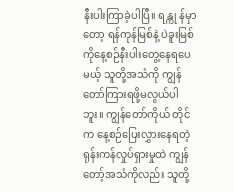နီးပါးကြာခဲ့ပါပြီ။ ရန္ကု န်မှာတော့ ရန်ကုန်မြစ်နဲ့ ပဲခူးမြစ်ကိုနေ့စဉ်နီးပါးတွေ့နေရပေမယ့် သူတို့အသံကို ကျွန်တော်ကြားရဖို့မလွယ်ပါဘူး။ ကျွန်တော်ကိုယ် တိုင်က နေ့စဉ်ပြေးလွှားနေရတဲ့ ရုန်းကန်လှုပ်ရှားမှုထဲ ကျွန်တော့်အသံကိုလည်း သူတို့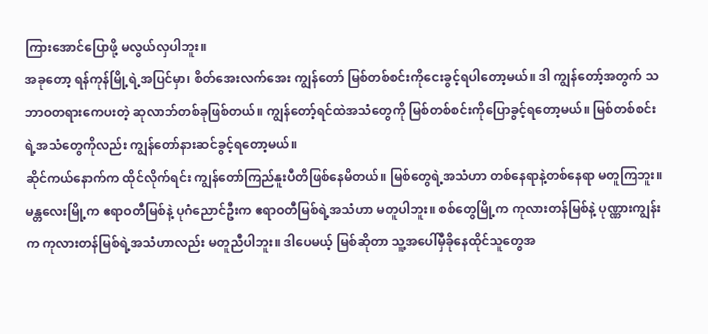ကြားအောင်ပြောဖို့ မလွယ်လှပါဘူး။
အခုတော့ ရန်ကုန်မြို့ရဲ့အပြင်မှာ၊ စိတ်အေးလက်အေး ကျွန်တော် မြစ်တစ်စင်းကိုငေးခွင့်ရပါတော့မယ်။ ဒါ ကျွန်တော့်အတွက် သဘာဝတရားကေပးတဲ့ ဆုလာဘ်တစ်ခုဖြစ်တယ်။ ကျွန်တော့်ရင်ထဲအသံတွေကို မြစ်တစ်စင်းကိုပြောခွင့်ရတော့မယ်။ မြစ်တစ်စင်း ရဲ့အသံတွေကိုလည်း ကျွန်တော်နားဆင်ခွင့်ရတော့မယ်။
ဆိုင်ကယ်နောက်က ထိုင်လိုက်ရင်း ကျွန်တော်ကြည်နူးပီတိဖြစ်နေမိတယ်။ မြစ်တွေရဲ့အသံဟာ တစ်နေရာနဲ့တစ်နေရာ မတူကြဘူး။ မန္တလေးမြို့က ဧရာဝတီမြစ်နဲ့ ပုဂံညောင်ဦးက ဧရာဝတီမြစ်ရဲ့အသံဟာ မတူပါဘူး။ စစ်တွေမြို့က ကုလားတန်မြစ်နဲ့ ပုဏ္ဏားကျွန်းက ကုလားတန်မြစ်ရဲ့အသံဟာလည်း မတူညီပါဘူး။ ဒါပေမယ့် မြစ်ဆိုတာ သူ့အပေါ်မှီခိုနေထိုင်သူတွေအ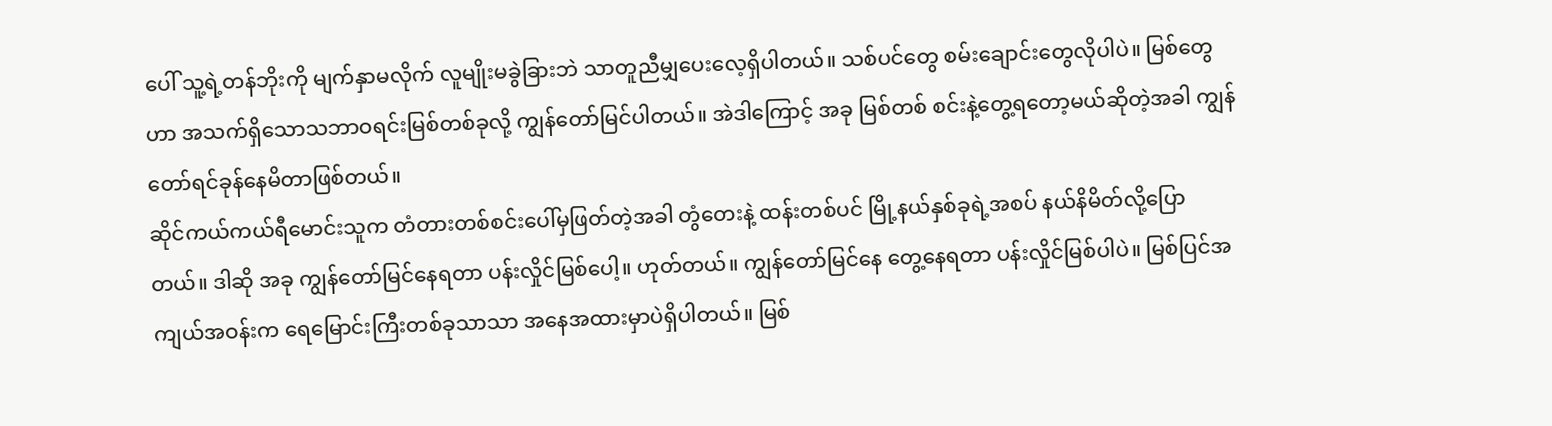ပေါ် သူ့ရဲ့တန်ဘိုးကို မျက်နှာမလိုက် လူမျိုးမခွဲခြားဘဲ သာတူညီမျှပေးလေ့ရှိပါတယ်။ သစ်ပင်တွေ စမ်းချောင်းတွေလိုပါပဲ။ မြစ်တွေဟာ အသက်ရှိသောသဘာဝရင်းမြစ်တစ်ခုလို့ ကျွန်တော်မြင်ပါတယ်။ အဲဒါကြောင့် အခု မြစ်တစ် စင်းနဲ့တွေ့ရတော့မယ်ဆိုတဲ့အခါ ကျွန်တော်ရင်ခုန်နေမိတာဖြစ်တယ်။
ဆိုင်ကယ်ကယ်ရီမောင်းသူက တံတားတစ်စင်းပေါ်မှဖြတ်တဲ့အခါ တွံတေးနဲ့ ထန်းတစ်ပင် မြို့နယ်နှစ်ခုရဲ့အစပ် နယ်နိမိတ်လို့ပြော တယ်။ ဒါဆို အခု ကျွန်တော်မြင်နေရတာ ပန်းလှိုင်မြစ်ပေါ့။ ဟုတ်တယ်။ ကျွန်တော်မြင်နေ တွေ့နေရတာ ပန်းလှိုင်မြစ်ပါပဲ။ မြစ်ပြင်အကျယ်အဝန်းက ရေမြောင်းကြီးတစ်ခုသာသာ အနေအထားမှာပဲရှိပါတယ်။ မြစ်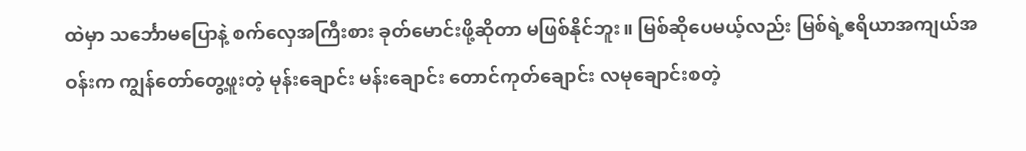ထဲမှာ သင်္ဘောမပြောနဲ့ စက်လှေအကြီးစား ခုတ်မောင်းဖို့ဆိုတာ မဖြစ်နိုင်ဘူး။ မြစ်ဆိုပေမယ့်လည်း မြစ်ရဲ့ဧရိယာအကျယ်အဝန်းက ကျွန်တော်တွေ့ဖူးတဲ့ မုန်းချောင်း မန်းချောင်း တောင်ကုတ်ချောင်း လမုချောင်းစတဲ့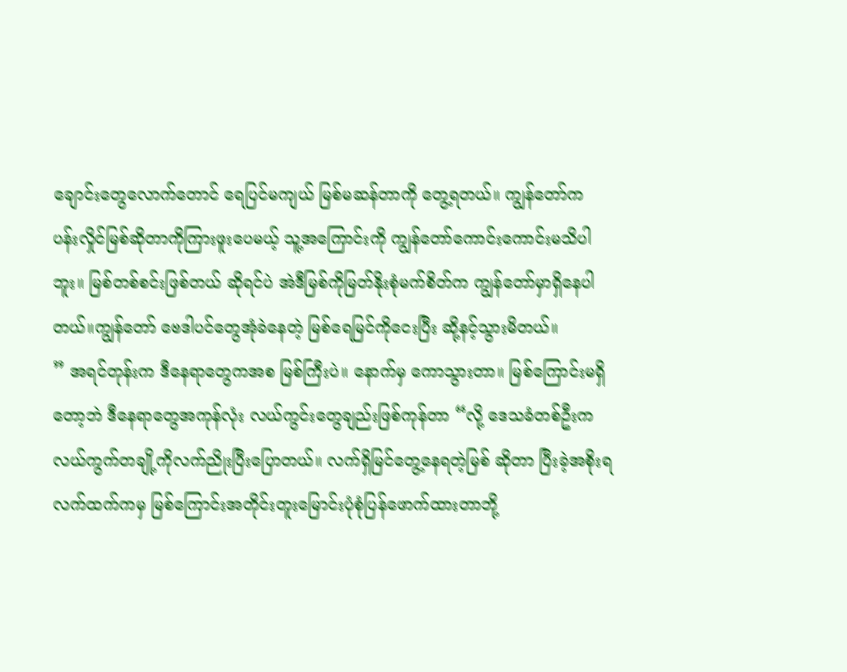ချောင်းတွေလောက်တောင် ရေပြင်မကျယ် မြစ်မဆန်တာကို တွေ့ရတယ်။ ကျွန်တော်က ပန်းလှိုင်မြစ်ဆိုတာကိုကြားဖူးပေမယ့် သူ့အကြောင်းကို ကျွန်တော်ကောင်းကောင်းမသိပါဘူး။ မြစ်တစ်စင်းဖြစ်တယ် ဆိုရင်ပဲ အဲဒီမြစ်ကိုမြတ်နိုးစုံမက်စိတ်က ကျွန်တော်မှာရှိနေပါတယ်။ကျွန်တော် ဗေဒါပင်တွေအုံခဲနေတဲ့ မြစ်ရေမြင်ကိုငေးပြီး ဆို့နင့်သွားမိတယ်။
” အရင်တုန်းက ဒီနေရာတွေကအစ မြစ်ကြီးပဲ။ နောက်မှ ကောသွားတာ။ မြစ်ကြောင်းမရှိတော့ဘဲ ဒီနေရာတွေအကုန်လုံး လယ်ကွင်းတွေချည်းဖြစ်ကုန်တာ “လို့ ဒေသခံတစ်ဦးက လယ်ကွက်တချို့ကိုလက်ညိုးပြီးပြောတယ်။ လက်ရှိမြင်တွေ့နေရတဲ့မြစ် ဆိုတာ ပြီးခဲ့အစိုးရလက်ထက်ကမှ မြစ်ကြောင်းအတိုင်းတူးမြောင်းပုံစုံပြန်ဖောက်ထားတာဘို့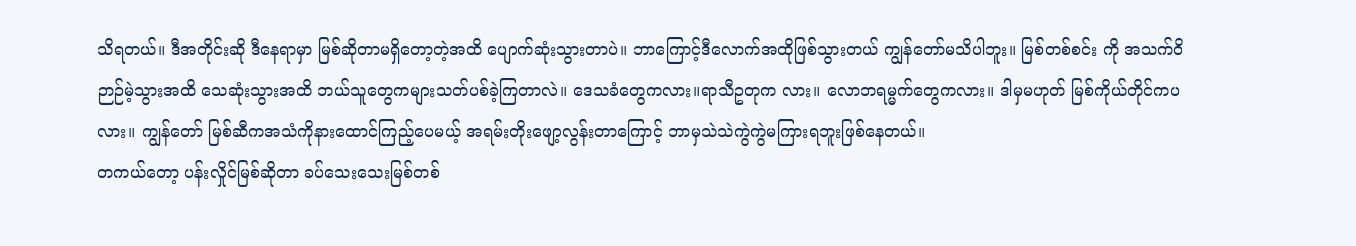သိရတယ်။ ဒီအတိုင်းဆို ဒီနေရာမှာ မြစ်ဆိုတာမရှိတော့တဲ့အထိ ပျောက်ဆုံးသွားတာပဲ။ ဘာကြောင့်ဒီလောက်အထိုဖြစ်သွားတယ် ကျွန်တော်မသိပါဘူး။ မြစ်တစ်စင်း ကို အသက်ဝိဉာဉ်မဲ့သွားအထိ သေဆုံးသွားအထိ ဘယ်သူတွေကများသတ်ပစ်ခဲ့ကြတာလဲ။ ဒေသခံတွေကလား။ရာသီဥတုက လား။ လောဘရမ္မက်တွေကလား။ ဒါမှမဟုတ် မြစ်ကိုယ်တိုင်ကပလား။ ကျွန်တော် မြစ်ဆီကအသံကိုနားထောင်ကြည့်ပေမယ့် အရမ်းတိုးဖျော့လွန်းတာကြောင့် ဘာမှသဲသဲကွဲကွဲမကြားရဘူးဖြစ်နေတယ်။
တကယ်တော့ ပန်းလှိုင်မြစ်ဆိုတာ ခပ်သေးသေးမြစ်တစ်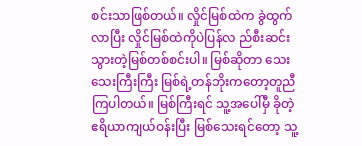စင်းသာဖြစ်တယ်။ လှိုင်မြစ်ထဲက ခွဲထွက်လာပြီး လှိုင်မြစ်ထဲကိုပဲပြန်လ ည်စီးဆင်းသွားတဲ့မြစ်တစ်စင်းပါ။ မြစ်ဆိုတာ သေးသေးကြီးကြီး မြစ်ရဲ့တန်ဘိုးကတော့တူညီကြပါတယ်။ မြစ်ကြီးရင် သူ့အပေါ်မှီ ခိုတဲ့ဧရိယာကျယ်ဝန်းပြီး မြစ်သေးရင်တော့ သူ့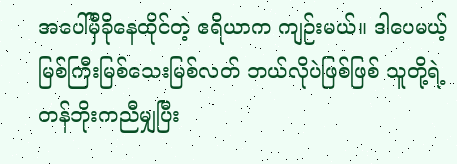အပေါ်မှီခိုနေထိုင်တဲ့ ဧရိယာက ကျဉ်းမယ်။ ဒါပေမယ့် မြစ်ကြီးမြစ်သေးမြစ်လတ် ဘယ်လိုပဲဖြစ်ဖြစ် သူတို့ရဲ့တန်ဘိုးကညီမျှပြီး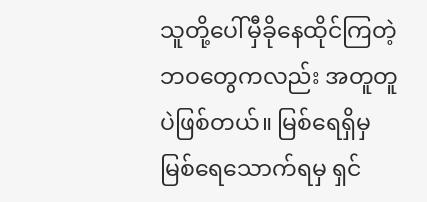သူတို့ပေါ်မှီခိုနေထိုင်ကြတဲ့ဘဝတွေကလည်း အတူတူပဲဖြစ်တယ်။ မြစ်ရေရှိမှ မြစ်ရေသောက်ရမှ ရှင်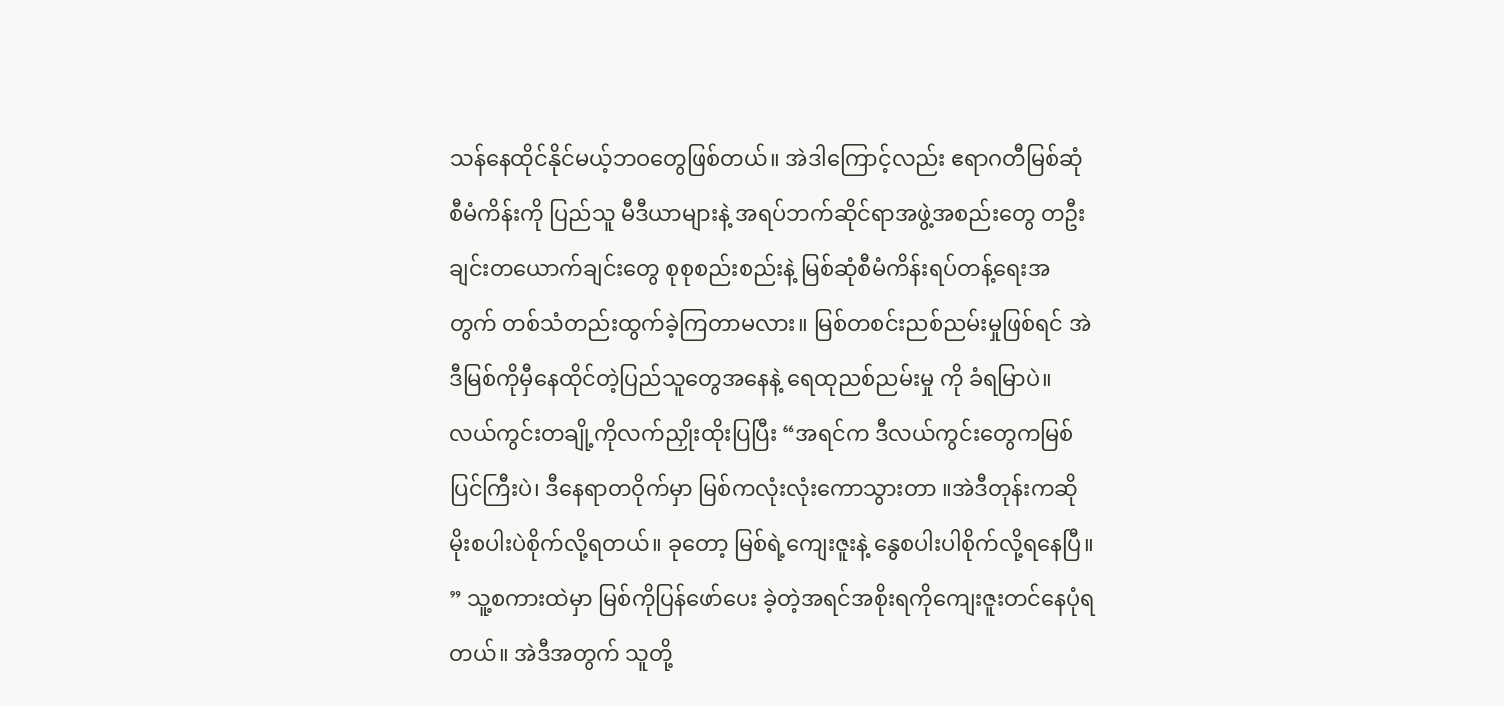သန်နေထိုင်နိုင်မယ့်ဘဝတွေဖြစ်တယ်။ အဲဒါကြောင့်လည်း ဧရာဂတီမြစ်ဆုံစီမံကိန်းကို ပြည်သူ မီဒီယာများနဲ့ အရပ်ဘက်ဆိုင်ရာအဖွဲ့အစည်းတွေ တဦးချင်းတယောက်ချင်းတွေ စုစုစည်းစည်းနဲ့ မြစ်ဆုံစီမံကိန်းရပ်တန့်ရေးအတွက် တစ်သံတည်းထွက်ခဲ့ကြတာမလား။ မြစ်တစင်းညစ်ညမ်းမှုဖြစ်ရင် အဲဒီမြစ်ကိုမှီနေထိုင်တဲ့ပြည်သူတွေအနေနဲ့ ရေထုညစ်ညမ်းမှု ကို ခံရမြာပဲ။
လယ်ကွင်းတချို့ကိုလက်ညှိုးထိုးပြပြီး “အရင်က ဒီလယ်ကွင်းတွေကမြစ်ပြင်ကြီးပဲ၊ ဒီနေရာတဝိုက်မှာ မြစ်ကလုံးလုံးကောသွားတာ ။အဲဒီတုန်းကဆို မိုးစပါးပဲစိုက်လို့ရတယ်။ ခုတော့ မြစ်ရဲ့ကျေးဇူးနဲ့ နွေစပါးပါစိုက်လို့ရနေပြီ။ ” သူ့စကားထဲမှာ မြစ်ကိုပြန်ဖော်ပေး ခဲ့တဲ့အရင်အစိုးရကိုကျေးဇူးတင်နေပုံရတယ်။ အဲဒီအတွက် သူတို့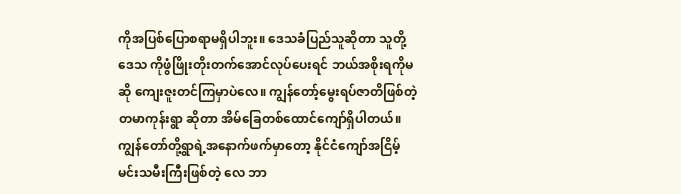ကိုအပြစ်ပြောစရာမရှိပါဘူး။ ဒေသခံပြည်သူဆိုတာ သူတို့ဒေသ ကိုဖွံဖြိုးတိုးတက်အောင်လုပ်ပေးရင် ဘယ်အစိုးရကိုမဆို ကျေးဇူးတင်ကြမှာပဲလေ။ ကျွန်တော့်မွေးရပ်ဇာတိဖြစ်တဲ့ တမာကုန်းရွာ ဆိုတာ အိမ်ခြေတစ်ထောင်ကျော်ရှိပါတယ်။ ကျွန်တော်တို့ရွာရဲ့အနောက်ဖက်မှာတော့ နိုင်ငံကျော်အငြိမ့်မင်းသမီးကြီးဖြစ်တဲ့ လေ ဘာ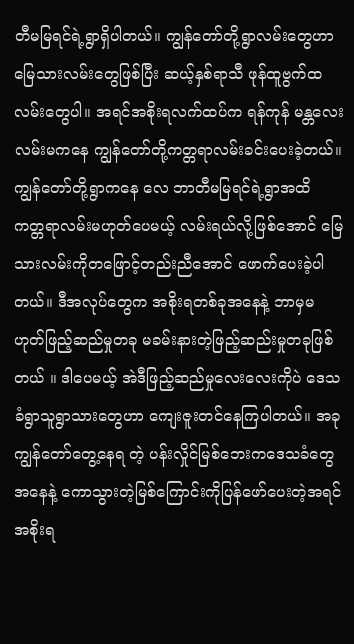တီမမြရင်ရဲ့ရွာရှိပါတယ်။ ကျွန်တော်တို့ရွာလမ်းတွေဟာ မြေသားလမ်းတွေဖြစ်ပြီး ဆယ့်နှစ်ရာသီ ဖုန်ထူဗွက်ထလမ်းတွေပါ။ အရင်အစိုးရလက်ထပ်က ရန်ကုန် မန္တလေးလမ်းမကနေ ကျွန်တော်တို့ကတ္တရာလမ်းခင်းပေးခဲ့တယ်။ ကျွန်တော်တို့ရွာကနေ လေ ဘာတီမမြရင်ရဲ့ရွာအထိ ကတ္တရာလမ်းမဟုတ်ပေမယ့် လမ်းရယ်လို့ဖြစ်အောင် မြေသားလမ်းကိုတဖြောင့်တည်းညီအောင် ဖောက်ပေးခဲ့ပါတယ်။ ဒီအလုပ်တွေက အစိုးရတစ်ခုအနေနဲ့ ဘာမှမဟုတ်ဖြည့်ဆည်မှုတခု မခမ်းနားတဲ့ဖြည့်ဆည်းမှုတခုဖြစ်တယ် ။ ဒါပေမယ့် အဲဒီဖြည့်ဆည်မှုလေးလေးကိုပဲ ဒေသခံရွာသူရွာသားတွေဟာ ကျေးဇူးတင်နေကြပါတယ်။ အခု ကျွန်တော်တွေ့နေရ တဲ့ ပန်းလှိုင်မြစ်ဘေးကဒေသခံတွေအနေနဲ့ ကောသွားတဲ့မြစ်ကြောင်းကိုပြန်ဖော်ပေးတဲ့အရင်အစိုးရ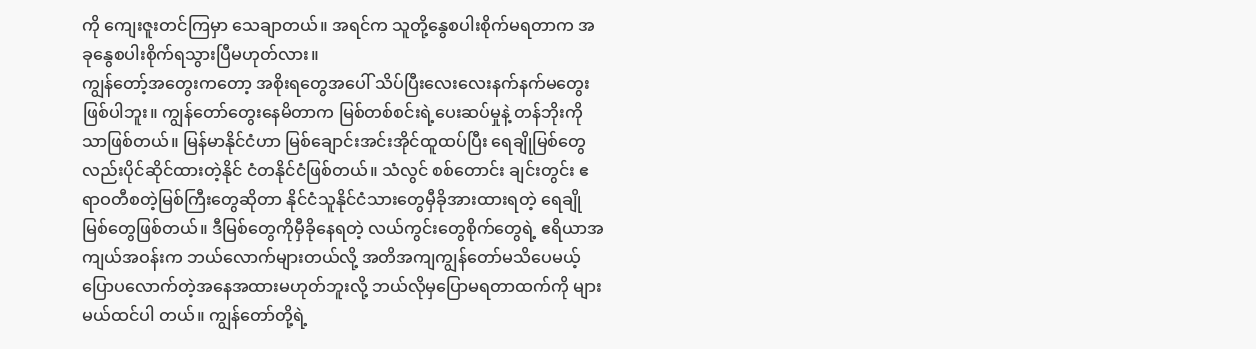ကို ကျေးဇူးတင်ကြမှာ သေချာတယ်။ အရင်က သူတို့နွေစပါးစိုက်မရတာက အခုနွေစပါးစိုက်ရသွားပြီမဟုတ်လား။
ကျွန်တော့်အတွေးကတော့ အစိုးရတွေအပေါ် သိပ်ပြီးလေးလေးနက်နက်မတွေးဖြစ်ပါဘူး။ ကျွန်တော်တွေးနေမိတာက မြစ်တစ်စင်းရဲ့ပေးဆပ်မှုနဲ့ တန်ဘိုးကိုသာဖြစ်တယ်။ မြန်မာနိုင်ငံဟာ မြစ်ချောင်းအင်းအိုင်ထူထပ်ပြီး ရေချိုမြစ်တွေလည်းပိုင်ဆိုင်ထားတဲ့နိုင် ငံတနိုင်ငံဖြစ်တယ်။ သံလွင် စစ်တောင်း ချင်းတွင်း ဧရာဝတီစတဲ့မြစ်ကြီးတွေဆိုတာ နိုင်ငံသူနိုင်ငံသားတွေမှီခိုအားထားရတဲ့ ရေချို မြစ်တွေဖြစ်တယ်။ ဒီမြစ်တွေကိုမှီခိုနေရတဲ့ လယ်ကွင်းတွေစိုက်တွေရဲ့ ဧရိယာအကျယ်အဝန်းက ဘယ်လောက်များတယ်လို့ အတိအကျကျွန်တော်မသိပေမယ့် ပြောပလောက်တဲ့အနေအထားမဟုတ်ဘူးလို့ ဘယ်လိုမှပြောမရတာထက်ကို များမယ်ထင်ပါ တယ်။ ကျွန်တော်တို့ရဲ့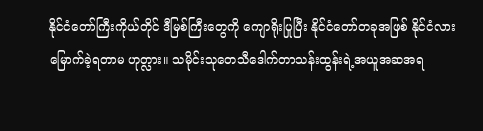နိုင်ငံတော်ကြီးကိုယ်တိုင် ဒီမြစ်ကြီးတွေကို ကျောရိုးပြုပြီး နိုင်ငံတော်တခုအဖြစ် နိုင်ငံလားမြောက်ခဲ့ရတာမ ဟုတ္လား။ သမိုင်းသုတေသီဒေါက်တာသန်းထွန်းရဲ့အယူအဆအရ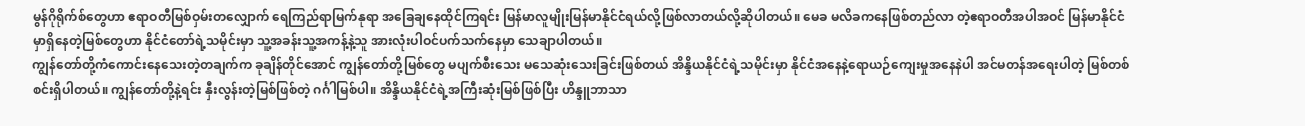မွန်ဂိုရိုက်စ်တွေဟာ ဧရာဝတီမြစ်ဝှမ်းတလျှောက် ရေကြည်ရာမြက်နုရာ အခြေချနေထိုင်ကြရင်း မြန်မာလူမျိုးမြန်မာနိုင်ငံရယ်လို့ဖြစ်လာတယ်လို့ဆိုပါတယ်။ မေခ မလိခကနေဖြစ်တည်လာ တဲ့ဧရာဝတီအပါအဝင် မြန်မာနိုင်ငံမှာရှိနေတဲ့မြစ်တွေဟာ နိုင်ငံတော်ရဲ့သမိုင်းမှာ သူ့အခန်းသူ့အကန့်နဲ့သူ အားလုံးပါဝင်ပက်သက်နေမှာ သေချာပါတယ်။
ကျွန်တော်တို့ကံကောင်းနေသေးတဲ့တချက်က ခုချိန်တိုင်အောင် ကျွန်တော်တို့မြစ်တွေ မပျက်စီးသေး မသေဆုံးသေးခြင်းဖြစ်တယ် အိန္ဒိယနိုင်ငံရဲ့သမိုင်းမှာ နိုင်ငံအနေနဲ့ရောယဉ်ကျေးမှုအနေနဲပါ အင်မတန်အရေးပါတဲ့ မြစ်တစ်စင်းရှိပါတယ်။ ကျွန်တော်တို့နဲ့ရင်း နှီးလွန်းတဲ့မြစ်ဖြစ်တဲ့ ဂင်္ဂါမြစ်ပါ။ အိန္ဒိယနိုင်ငံရဲ့အကြီးဆုံးမြစ်ဖြစ်ပြီး ဟိန္ဒူဘာသာ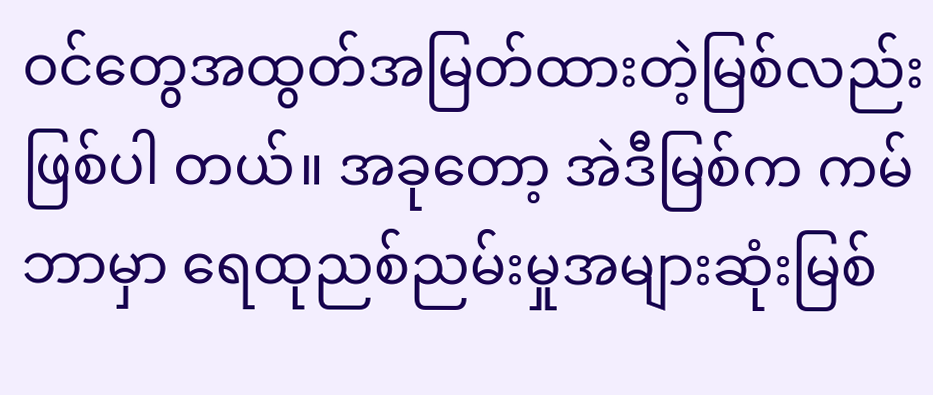ဝင်တွေအထွတ်အမြတ်ထားတဲ့မြစ်လည်းဖြစ်ပါ တယ်။ အခုတော့ အဲဒီမြစ်က ကမ်ဘာမှာ ရေထုညစ်ညမ်းမှုအများဆုံးမြစ်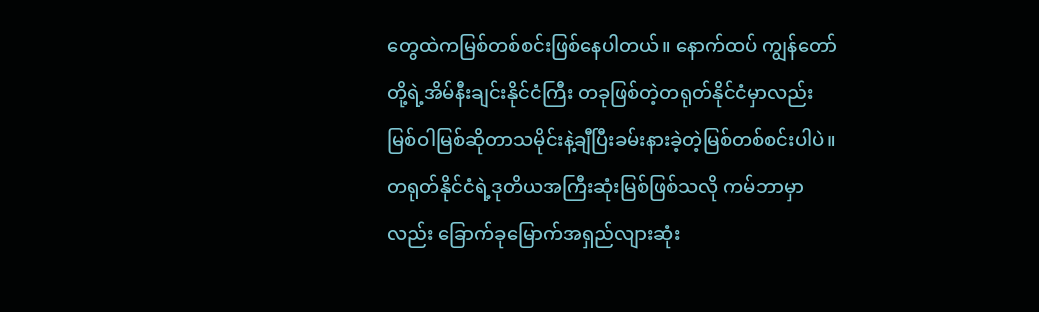တွေထဲကမြစ်တစ်စင်းဖြစ်နေပါတယ်။ နောက်ထပ် ကျွန်တော်တို့ရဲ့အိမ်နီးချင်းနိုင်ငံကြီး တခုဖြစ်တဲ့တရုတ်နိုင်ငံမှာလည်း မြစ်ဝါမြစ်ဆိုတာသမိုင်းနဲ့ချီပြီးခမ်းနားခဲ့တဲ့မြစ်တစ်စင်းပါပဲ။ တရုတ်နိုင်ငံရဲ့ဒုတိယအကြီးဆုံးမြစ်ဖြစ်သလို ကမ်ဘာမှာလည်း ခြောက်ခုမြောက်အရှည်လျားဆုံး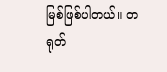မြစ်ဖြစ်ပါတယ်။ တရုတ်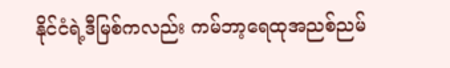နိုင်ငံရဲ့ဒီမြစ်ကလည်း ကမ်ဘာ့ရေထုအညစ်ညမ်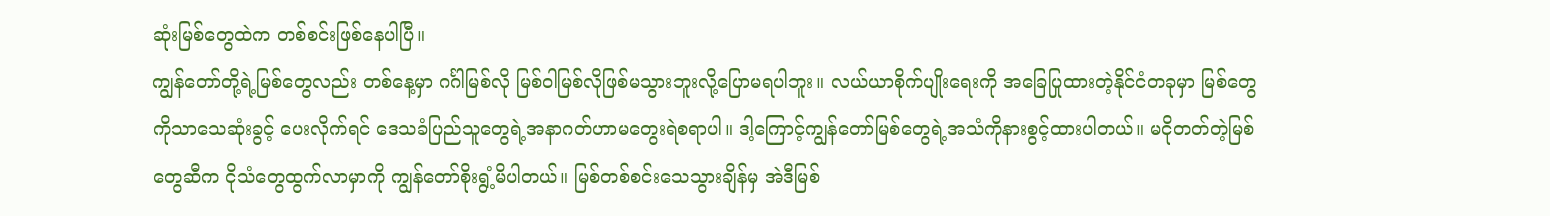ဆုံးမြစ်တွေထဲက တစ်စင်းဖြစ်နေပါပြီ။
ကျွန်တော်တို့ရဲ့မြစ်တွေလည်း တစ်နေ့မှာ ဂင်္ဂါမြစ်လို မြစ်ဝါမြစ်လိုဖြစ်မသွားဘူးလို့ပြောမရပါဘူး။ လယ်ယာစိုက်ပျိုးရေးကို အခြေပြုထားတဲ့နိုင်ငံတခုမှာ မြစ်တွေကိုသာသေဆုံးခွင့် ပေးလိုက်ရင် ဒေသခံပြည်သူတွေရဲ့အနာဂတ်ဟာမတွေးရဲစရာပါ။ ဒါ့ကြောင့်ကျွန်တော်မြစ်တွေရဲ့အသံကိုနားစွင့်ထားပါတယ်။ မငိုတတ်တဲ့မြစ်တွေဆီက ငိုသံတွေထွက်လာမှာကို ကျွန်တော်စိုးရွံ့မိပါတယ်။ မြစ်တစ်စင်းသေသွားချိန်မှ အဲဒီမြစ်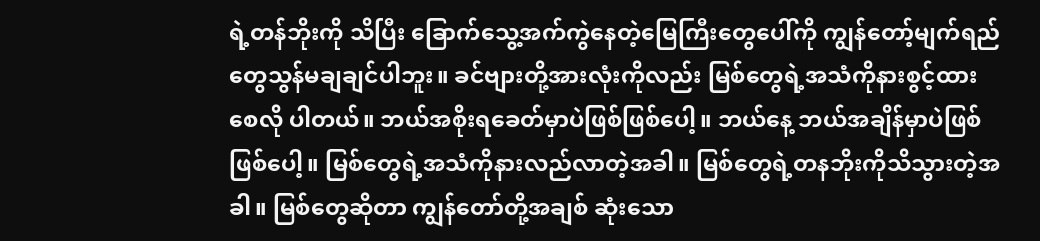ရဲ့တန်ဘိုးကို သိပြီး ခြောက်သွေ့အက်ကွဲနေတဲ့မြေကြီးတွေပေါ်ကို ကျွန်တော့်မျက်ရည်တွေသွန်မချချင်ပါဘူး။ ခင်ဗျားတို့အားလုံးကိုလည်း မြစ်တွေရဲ့အသံကိုနားစွင့်ထားစေလို ပါတယ်။ ဘယ်အစိုးရခေတ်မှာပဲဖြစ်ဖြစ်ပေါ့။ ဘယ်နေ့ ဘယ်အချိန်မှာပဲဖြစ်ဖြစ်ပေါ့။ မြစ်တွေရဲ့အသံကိုနားလည်လာတဲ့အခါ။ မြစ်တွေရဲ့တနဘိုးကိုသိသွားတဲ့အခါ။ မြစ်တွေဆိုတာ ကျွန်တော်တို့အချစ် ဆုံးသော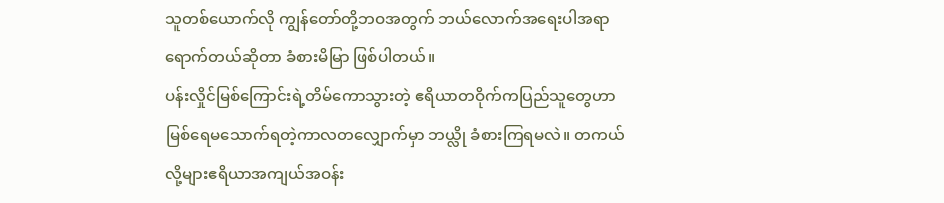သူတစ်ယောက်လို ကျွန်တော်တို့ဘဝအတွက် ဘယ်လောက်အရေးပါအရာရောက်တယ်ဆိုတာ ခံစားမိမြာ ဖြစ်ပါတယ်။
ပန်းလှိုင်မြစ်ကြောင်းရဲ့တိမ်ကောသွားတဲ့ ဧရိယာတဝိုက်ကပြည်သူတွေဟာ မြစ်ရေမသောက်ရတဲ့ကာလတလျှောက်မှာ ဘယ္လို ခံစားကြရမလဲ။ တကယ်လို့များဧရိယာအကျယ်အဝန်း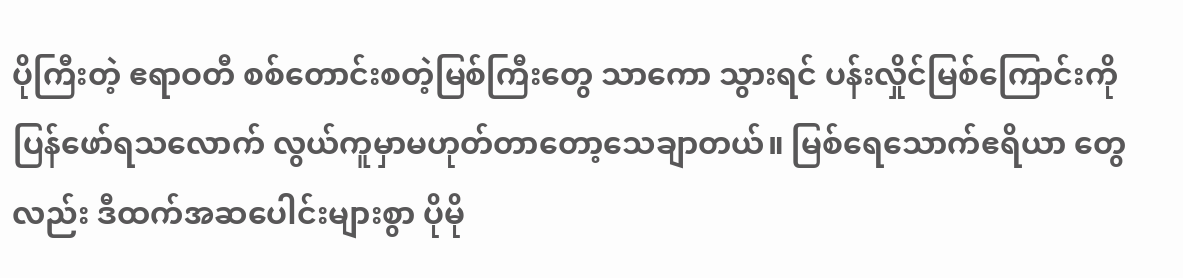ပိုကြီးတဲ့ ဧရာဝတီ စစ်တောင်းစတဲ့မြစ်ကြီးတွေ သာကော သွားရင် ပန်းလှိုင်မြစ်ကြောင်းကိုပြန်ဖော်ရသလောက် လွယ်ကူမှာမဟုတ်တာတော့သေချာတယ်။ မြစ်ရေသောက်ဧရိယာ တွေလည်း ဒီထက်အဆပေါင်းများစွာ ပိုမို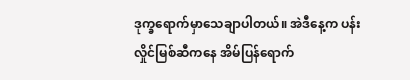ဒုက္ခရောက်မှာသေချာပါတယ်။ အဲဒီနေ့က ပန်းလှိုင်မြစ်ဆီကနေ အိမ်ပြန်ရောက်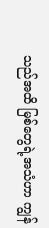သည်အထိ မြစ်တွေရဲ့အသံဟာ ကျွန်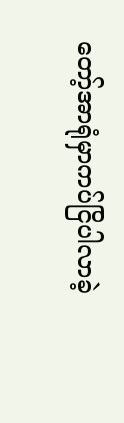တော့်အာရုံမှာကပ်ငြိပါလာခဲ့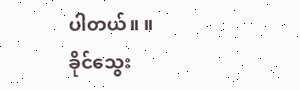ပါတယ်။ ။
ခိုင်သွေး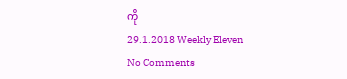ကို
29.1.2018 Weekly Eleven
No Comments